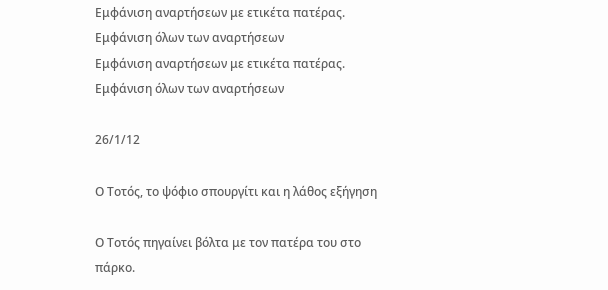Εμφάνιση αναρτήσεων με ετικέτα πατέρας. Εμφάνιση όλων των αναρτήσεων
Εμφάνιση αναρτήσεων με ετικέτα πατέρας. Εμφάνιση όλων των αναρτήσεων

26/1/12

Ο Τοτός, το ψόφιο σπουργίτι και η λάθος εξήγηση

Ο Τοτός πηγαίνει βόλτα με τον πατέρα του στο πάρκο.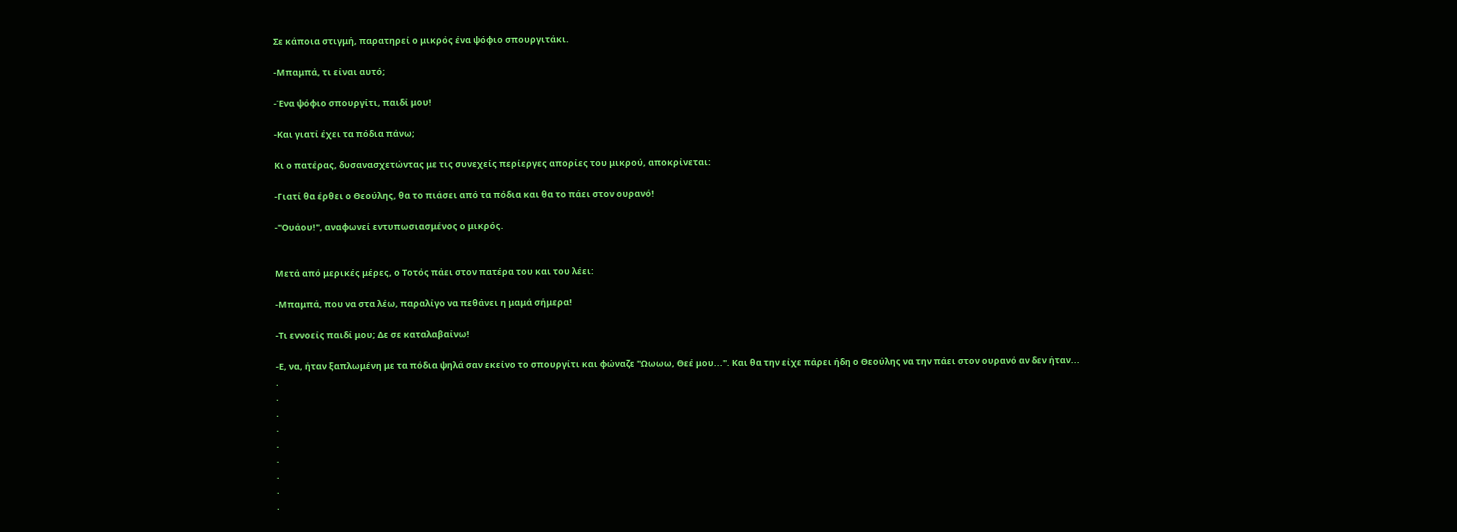Σε κάποια στιγμή, παρατηρεί ο μικρός ένα ψόφιο σπουργιτάκι.

-Μπαμπά, τι είναι αυτό;

-Ένα ψόφιο σπουργίτι, παιδί μου!

-Και γιατί έχει τα πόδια πάνω;

Κι ο πατέρας, δυσανασχετώντας με τις συνεχείς περίεργες απορίες του μικρού, αποκρίνεται:

-Γιατί θα έρθει ο Θεούλης, θα το πιάσει από τα πόδια και θα το πάει στον ουρανό!

-"Ουάου!", αναφωνεί εντυπωσιασμένος ο μικρός.


Μετά από μερικές μέρες, ο Τοτός πάει στον πατέρα του και του λέει:

-Μπαμπά, που να στα λέω, παραλίγο να πεθάνει η μαμά σήμερα!

-Τι εννοείς παιδί μου; Δε σε καταλαβαίνω!

-Ε, να, ήταν ξαπλωμένη με τα πόδια ψηλά σαν εκείνο το σπουργίτι και φώναζε "Ωωωω, Θεέ μου...". Και θα την είχε πάρει ήδη ο Θεούλης να την πάει στον ουρανό αν δεν ήταν...
.
.
.
.
.
.
.
.
.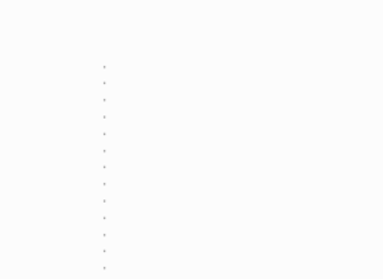.
.
.
.
.
.
.
.
.
.
.
.
.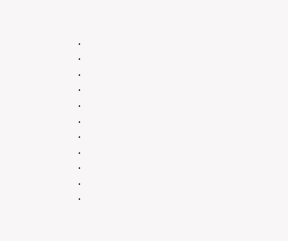.
.
.
.
.
.
.
.
.
.
.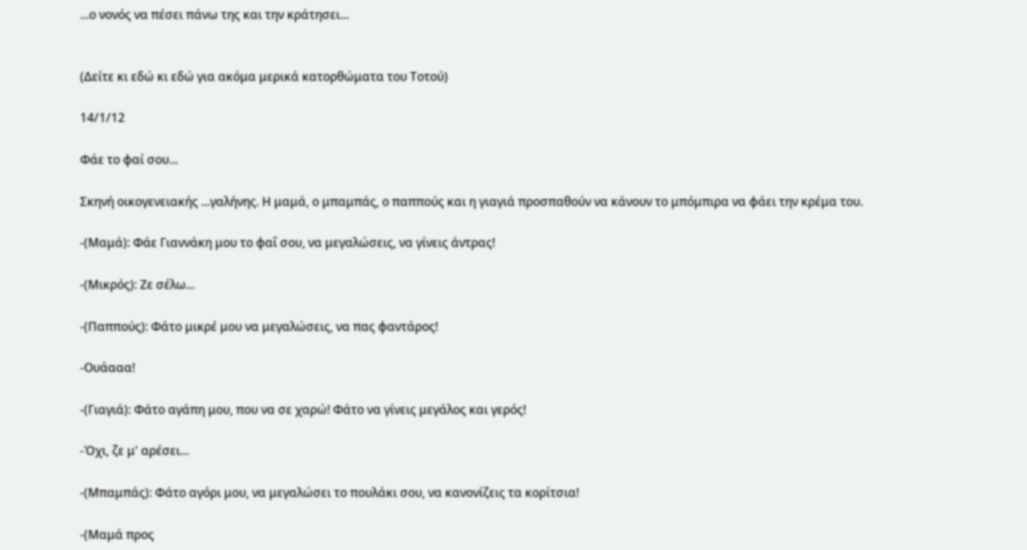...ο νονός να πέσει πάνω της και την κράτησει...


(Δείτε κι εδώ κι εδώ για ακόμα μερικά κατορθώματα του Τοτού)

14/1/12

Φάε το φαί σου...

Σκηνή οικογενειακής ...γαλήνης. Η μαμά, ο μπαμπάς, ο παππούς και η γιαγιά προσπαθούν να κάνουν το μπόμπιρα να φάει την κρέμα του.

-(Μαμά): Φάε Γιαννάκη μου το φαΐ σου, να μεγαλώσεις, να γίνεις άντρας!

-(Μικρός): Ζε σέλω...

-(Παππούς): Φάτο μικρέ μου να μεγαλώσεις, να πας φαντάρος!

-Ουάααα!

-(Γιαγιά): Φάτο αγάπη μου, που να σε χαρώ! Φάτο να γίνεις μεγάλος και γερός!

-Όχι, ζε μ' αρέσει...

-(Μπαμπάς): Φάτο αγόρι μου, να μεγαλώσει το πουλάκι σου, να κανονίζεις τα κορίτσια!

-(Μαμά προς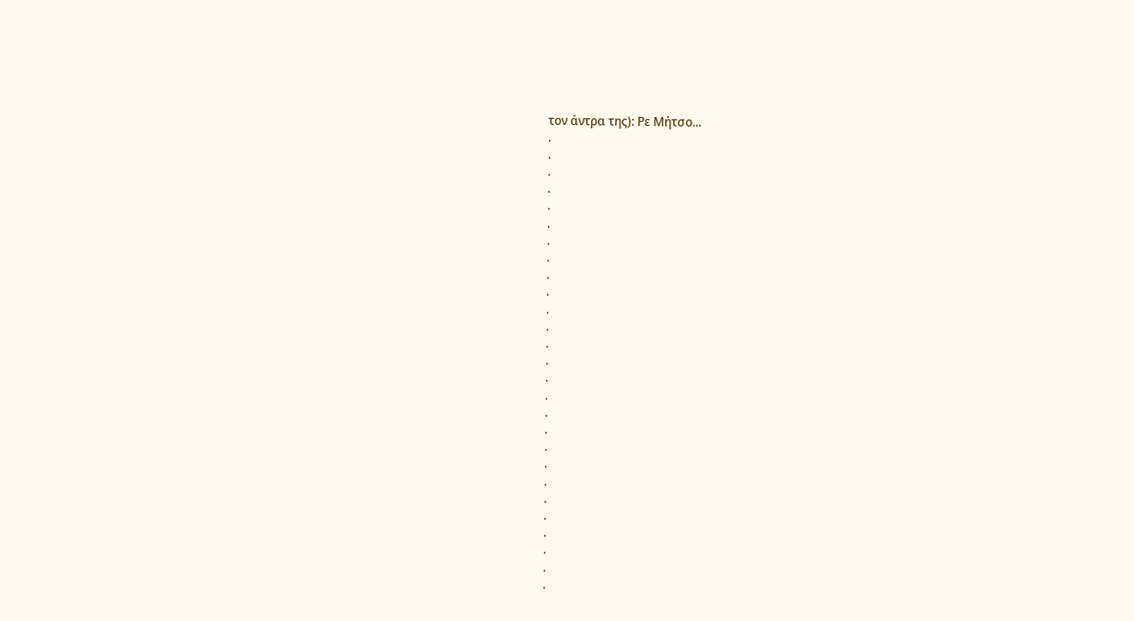τον άντρα της): Ρε Μήτσο...
.
.
.
.
.
.
.
.
.
.
.
.
.
.
.
.
.
.
.
.
.
.
.
.
.
.
.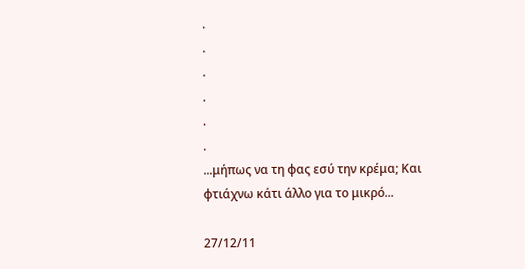.
.
.
.
.
.
...μήπως να τη φας εσύ την κρέμα; Και φτιάχνω κάτι άλλο για το μικρό...

27/12/11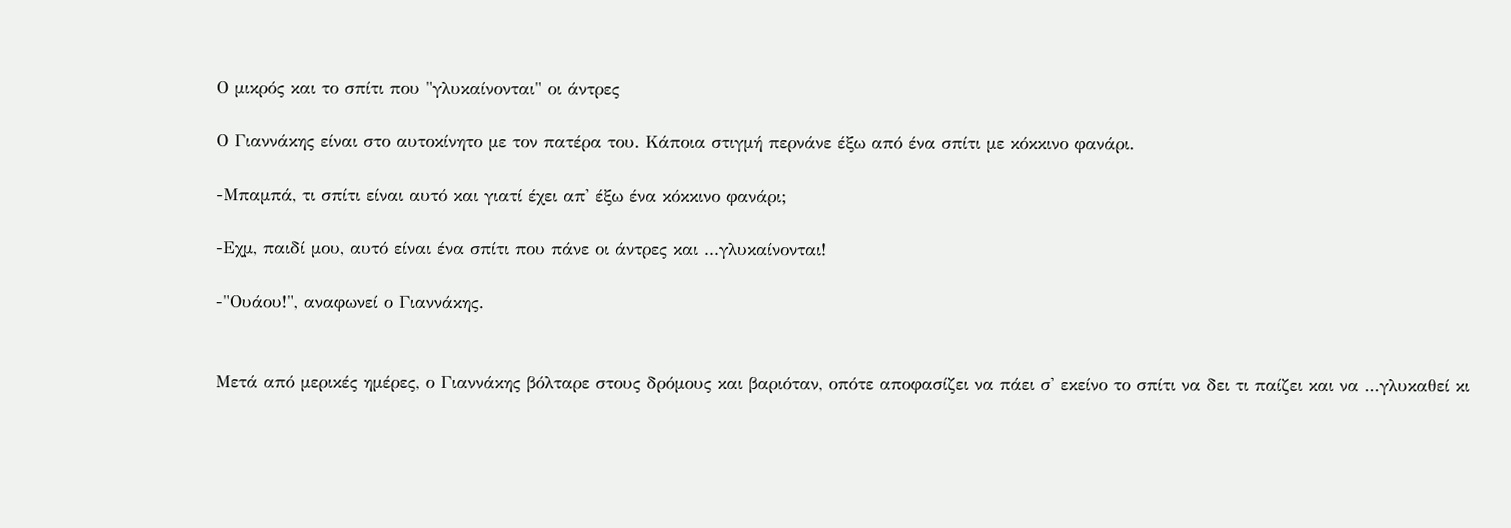Ο μικρός και το σπίτι που "γλυκαίνονται" οι άντρες

Ο Γιαννάκης είναι στο αυτοκίνητο με τον πατέρα του. Κάποια στιγμή περνάνε έξω από ένα σπίτι με κόκκινο φανάρι.

-Μπαμπά, τι σπίτι είναι αυτό και γιατί έχει απ' έξω ένα κόκκινο φανάρι;

-Εχμ, παιδί μου, αυτό είναι ένα σπίτι που πάνε οι άντρες και ...γλυκαίνονται!

-"Ουάου!", αναφωνεί ο Γιαννάκης.


Μετά από μερικές ημέρες, ο Γιαννάκης βόλταρε στους δρόμους και βαριόταν, οπότε αποφασίζει να πάει σ' εκείνο το σπίτι να δει τι παίζει και να ...γλυκαθεί κι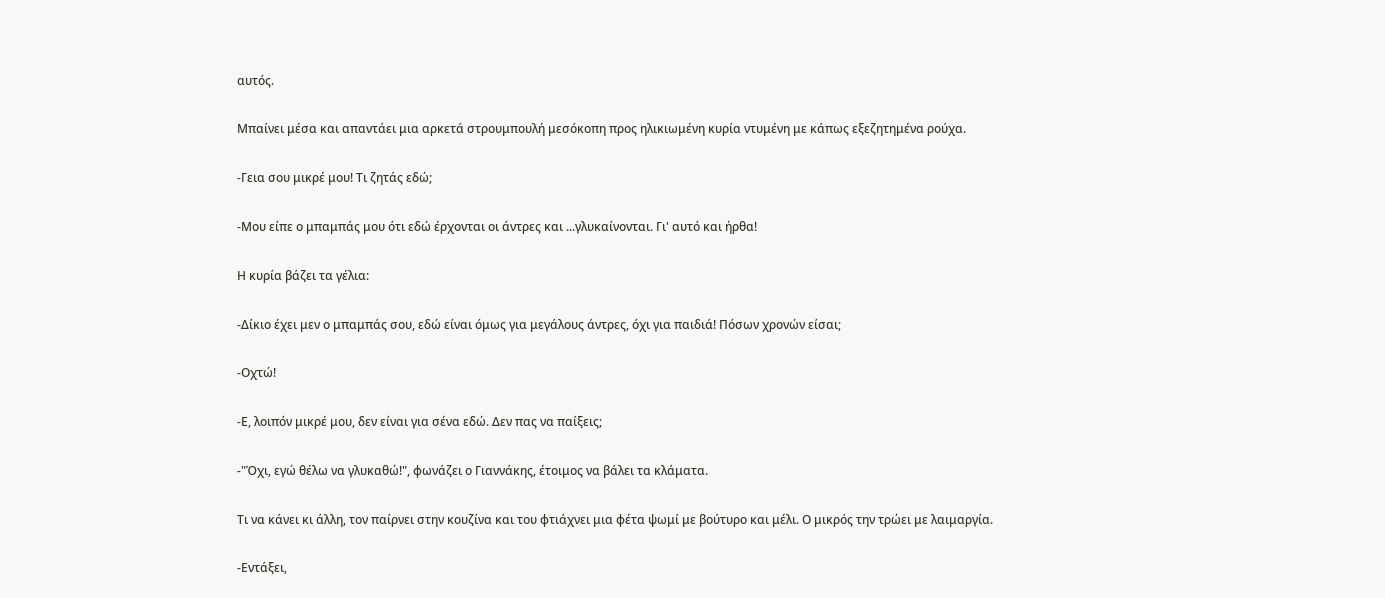αυτός.

Μπαίνει μέσα και απαντάει μια αρκετά στρουμπουλή μεσόκοπη προς ηλικιωμένη κυρία ντυμένη με κάπως εξεζητημένα ρούχα.

-Γεια σου μικρέ μου! Τι ζητάς εδώ;

-Μου είπε ο μπαμπάς μου ότι εδώ έρχονται οι άντρες και ...γλυκαίνονται. Γι' αυτό και ήρθα!

Η κυρία βάζει τα γέλια:

-Δίκιο έχει μεν ο μπαμπάς σου, εδώ είναι όμως για μεγάλους άντρες, όχι για παιδιά! Πόσων χρονών είσαι;

-Οχτώ!

-Ε, λοιπόν μικρέ μου, δεν είναι για σένα εδώ. Δεν πας να παίξεις;

-"Όχι, εγώ θέλω να γλυκαθώ!", φωνάζει ο Γιαννάκης, έτοιμος να βάλει τα κλάματα.

Τι να κάνει κι άλλη, τον παίρνει στην κουζίνα και του φτιάχνει μια φέτα ψωμί με βούτυρο και μέλι. Ο μικρός την τρώει με λαιμαργία.

-Εντάξει,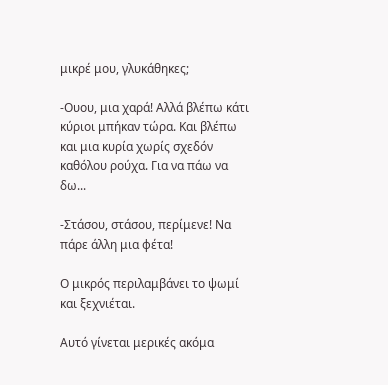μικρέ μου, γλυκάθηκες;

-Ουου, μια χαρά! Αλλά βλέπω κάτι κύριοι μπήκαν τώρα. Και βλέπω και μια κυρία χωρίς σχεδόν καθόλου ρούχα. Για να πάω να δω...

-Στάσου, στάσου, περίμενε! Να πάρε άλλη μια φέτα!

Ο μικρός περιλαμβάνει το ψωμί και ξεχνιέται.

Αυτό γίνεται μερικές ακόμα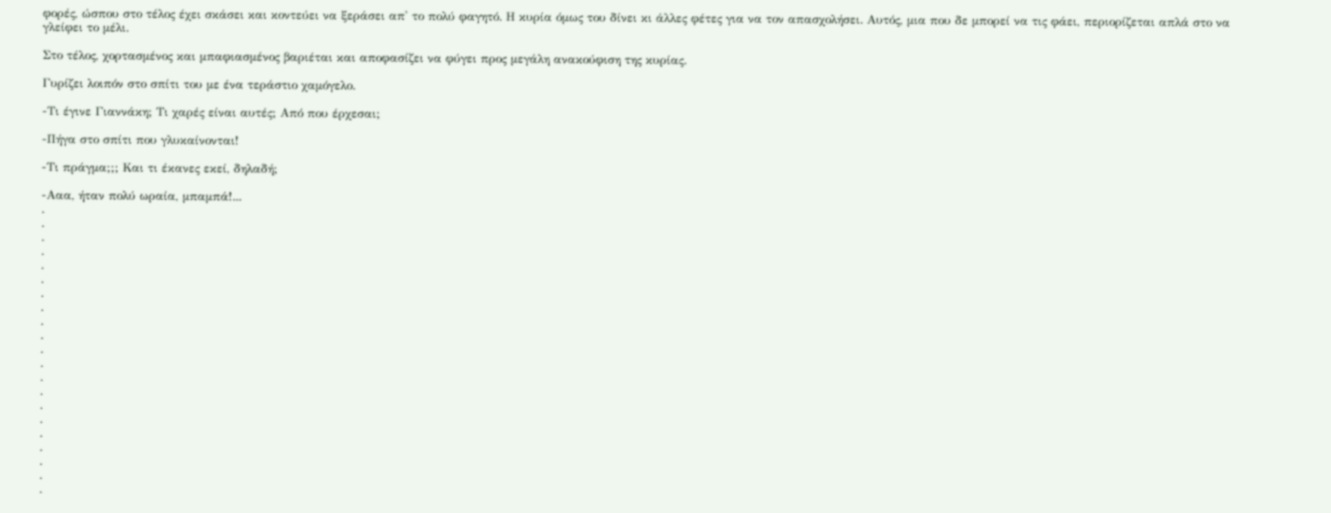φορές, ώσπου στο τέλος έχει σκάσει και κοντεύει να ξεράσει απ' το πολύ φαγητό. Η κυρία όμως του δίνει κι άλλες φέτες για να τον απασχολήσει. Αυτός, μια που δε μπορεί να τις φάει, περιορίζεται απλά στο να γλείφει το μέλι.

Στο τέλος, χορτασμένος και μπαφιασμένος βαριέται και αποφασίζει να φύγει προς μεγάλη ανακούφιση της κυρίας.

Γυρίζει λοιπόν στο σπίτι του με ένα τεράστιο χαμόγελο.

-Τι έγινε Γιαννάκη; Τι χαρές είναι αυτές; Από που έρχεσαι;

-Πήγα στο σπίτι που γλυκαίνονται!

-Τι πράγμα;;; Και τι έκανες εκεί, δηλαδή;

-Ααα, ήταν πολύ ωραία, μπαμπά!...
.
.
.
.
.
.
.
.
.
.
.
.
.
.
.
.
.
.
.
.
.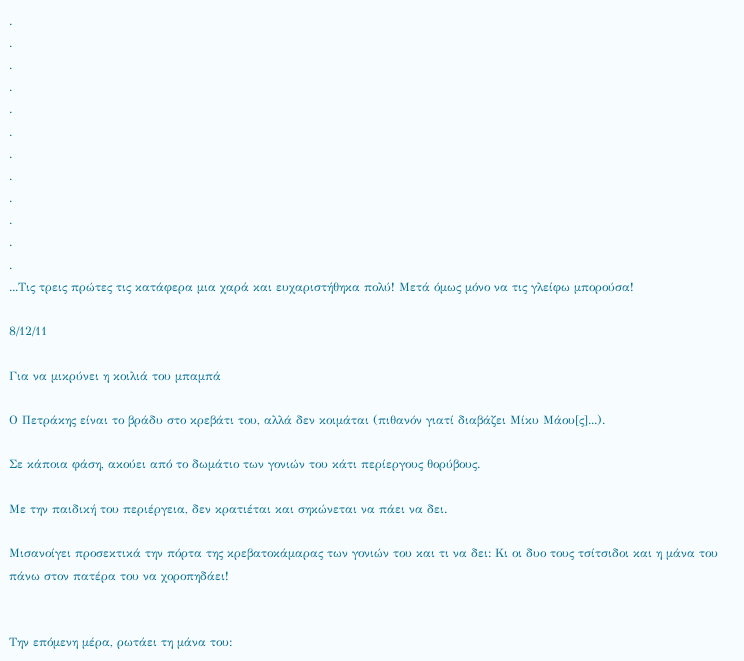.
.
.
.
.
.
.
.
.
.
.
.
...Τις τρεις πρώτες τις κατάφερα μια χαρά και ευχαριστήθηκα πολύ! Μετά όμως μόνο να τις γλείφω μπορούσα!

8/12/11

Για να μικρύνει η κοιλιά του μπαμπά

Ο Πετράκης είναι το βράδυ στο κρεβάτι του, αλλά δεν κοιμάται (πιθανόν γιατί διαβάζει Μίκυ Μάου[ς]...).

Σε κάποια φάση, ακούει από το δωμάτιο των γονιών του κάτι περίεργους θορύβους.

Με την παιδική του περιέργεια, δεν κρατιέται και σηκώνεται να πάει να δει.

Μισανοίγει προσεκτικά την πόρτα της κρεβατοκάμαρας των γονιών του και τι να δει: Κι οι δυο τους τσίτσιδοι και η μάνα του πάνω στον πατέρα του να χοροπηδάει!


Την επόμενη μέρα, ρωτάει τη μάνα του: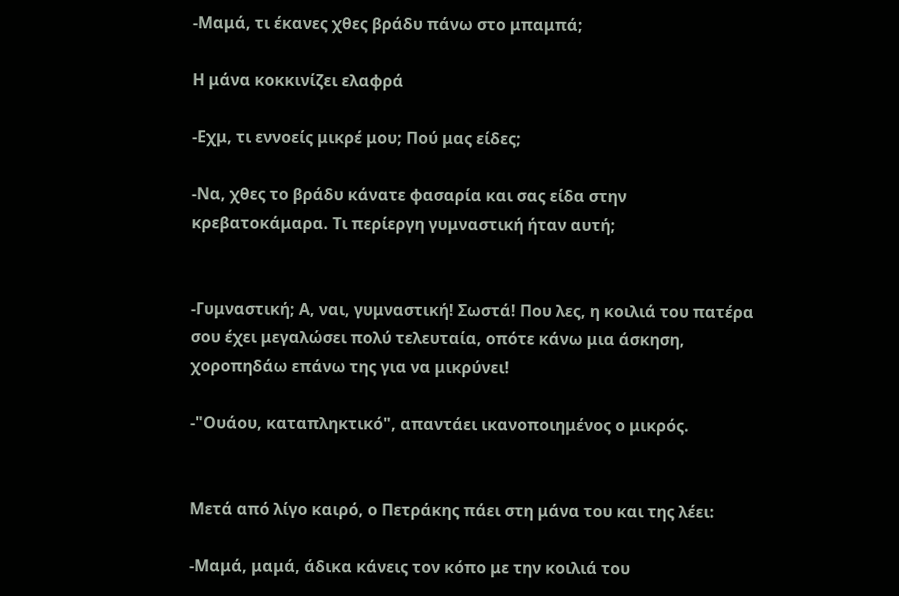-Μαμά, τι έκανες χθες βράδυ πάνω στο μπαμπά;

Η μάνα κοκκινίζει ελαφρά

-Εχμ, τι εννοείς μικρέ μου; Πού μας είδες;

-Να, χθες το βράδυ κάνατε φασαρία και σας είδα στην κρεβατοκάμαρα. Τι περίεργη γυμναστική ήταν αυτή;


-Γυμναστική; Α, ναι, γυμναστική! Σωστά! Που λες, η κοιλιά του πατέρα σου έχει μεγαλώσει πολύ τελευταία, οπότε κάνω μια άσκηση, χοροπηδάω επάνω της για να μικρύνει!

-"Ουάου, καταπληκτικό", απαντάει ικανοποιημένος ο μικρός.


Μετά από λίγο καιρό, ο Πετράκης πάει στη μάνα του και της λέει:

-Μαμά, μαμά, άδικα κάνεις τον κόπο με την κοιλιά του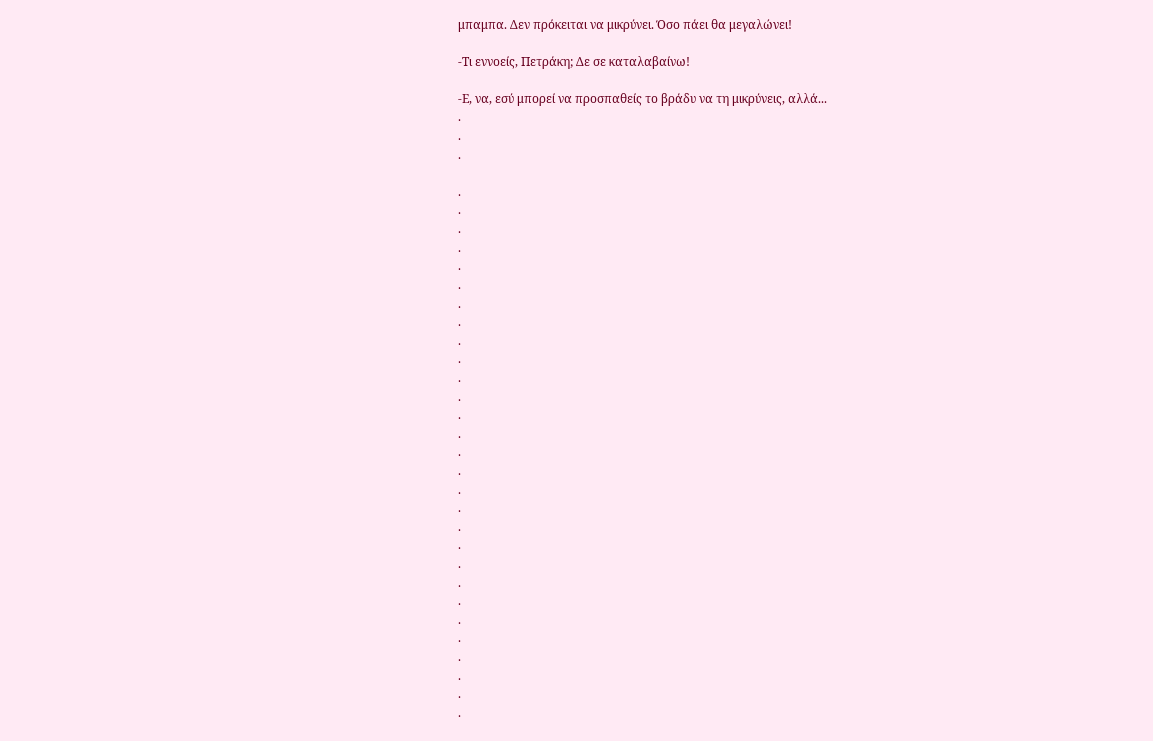μπαμπα. Δεν πρόκειται να μικρύνει. Όσο πάει θα μεγαλώνει!

-Τι εννοείς, Πετράκη; Δε σε καταλαβαίνω!

-Ε, να, εσύ μπορεί να προσπαθείς το βράδυ να τη μικρύνεις, αλλά...
.
.
.

.
.
.
.
.
.
.
.
.
.
.
.
.
.
.
.
.
.
.
.
.
.
.
.
.
.
.
.
.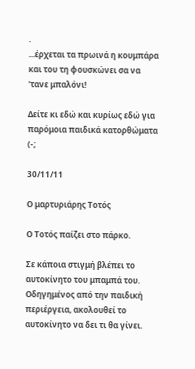.
...έρχεται τα πρωινά η κουμπάρα και του τη φουσκώνει σα να 'τανε μπαλόνι!

Δείτε κι εδώ και κυρίως εδώ για παρόμοια παιδικά κατορθώματα (-;

30/11/11

Ο μαρτυριάρης Τοτός

Ο Τοτός παίζει στο πάρκο.

Σε κάποια στιγμή βλέπει το αυτοκίνητο του μπαμπά του. Οδηγημένος από την παιδική περιέργεια, ακολουθεί το αυτοκίνητο να δει τι θα γίνει.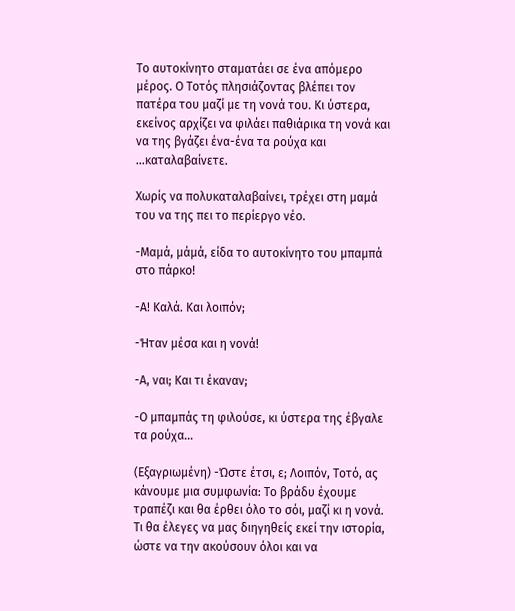Το αυτοκίνητο σταματάει σε ένα απόμερο μέρος. Ο Τοτός πλησιάζοντας βλέπει τον πατέρα του μαζί με τη νονά του. Κι ύστερα, εκείνος αρχίζει να φιλάει παθιάρικα τη νονά και να της βγάζει ένα-ένα τα ρούχα και ...καταλαβαίνετε.

Χωρίς να πολυκαταλαβαίνει, τρέχει στη μαμά του να της πει το περίεργο νέο.

-Μαμά, μάμά, είδα το αυτοκίνητο του μπαμπά στο πάρκο!

-Α! Καλά. Και λοιπόν;

-Ήταν μέσα και η νονά!

-Α, ναι; Και τι έκαναν;

-Ο μπαμπάς τη φιλούσε, κι ύστερα της έβγαλε τα ρούχα...

(Εξαγριωμένη) -Ώστε έτσι, ε; Λοιπόν, Τοτό, ας κάνουμε μια συμφωνία: Το βράδυ έχουμε τραπέζι και θα έρθει όλο το σόι, μαζί κι η νονά. Τι θα έλεγες να μας διηγηθείς εκεί την ιστορία, ώστε να την ακούσουν όλοι και να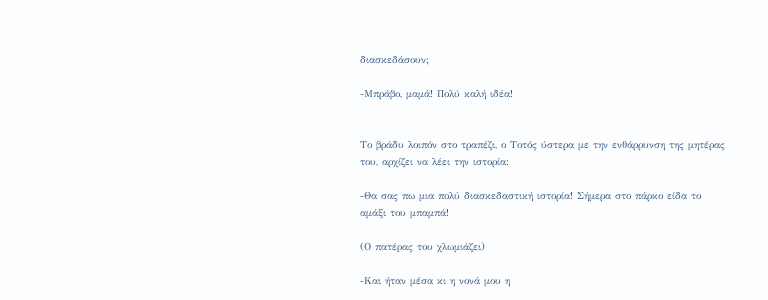διασκεδάσουν;

-Μπράβο, μαμά! Πολύ καλή ιδέα!


Το βράδυ λοιπόν στο τραπέζι, ο Τοτός ύστερα με την ενθάρρυνση της μητέρας του, αρχίζει να λέει την ιστορία:

-Θα σας πω μια πολύ διασκεδαστική ιστορία! Σήμερα στο πάρκο είδα το αμάξι του μπαμπά!

(Ο πατέρας του χλωμιάζει)

-Και ήταν μέσα κι η νονά μου η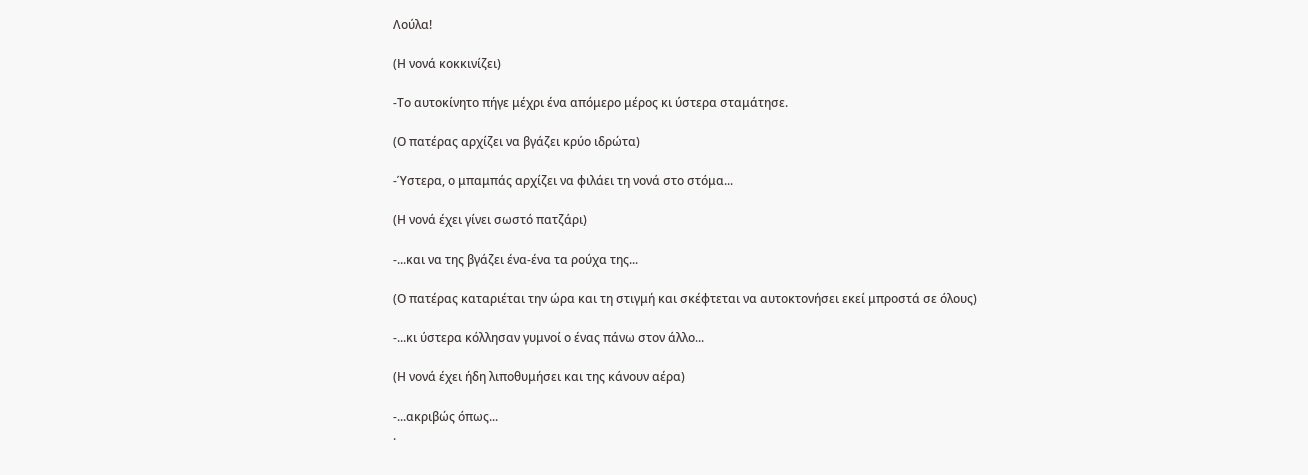Λούλα!

(Η νονά κοκκινίζει)

-Το αυτοκίνητο πήγε μέχρι ένα απόμερο μέρος κι ύστερα σταμάτησε.

(Ο πατέρας αρχίζει να βγάζει κρύο ιδρώτα)

-Ύστερα, ο μπαμπάς αρχίζει να φιλάει τη νονά στο στόμα...

(Η νονά έχει γίνει σωστό πατζάρι)

-...και να της βγάζει ένα-ένα τα ρούχα της...

(Ο πατέρας καταριέται την ώρα και τη στιγμή και σκέφτεται να αυτοκτονήσει εκεί μπροστά σε όλους)

-...κι ύστερα κόλλησαν γυμνοί ο ένας πάνω στον άλλο...

(Η νονά έχει ήδη λιποθυμήσει και της κάνουν αέρα)

-...ακριβώς όπως...
.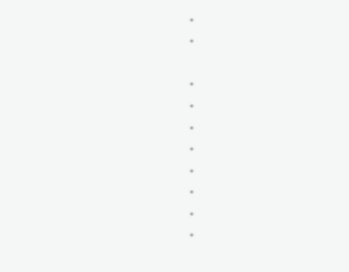.
.

.
.
.
.
.
.
.
.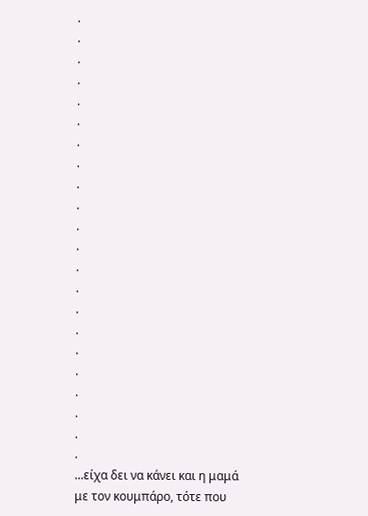.
.
.
.
.
.
.
.
.
.
.
.
.
.
.
.
.
.
.
.
.
.
...είχα δει να κάνει και η μαμά με τον κουμπάρο, τότε που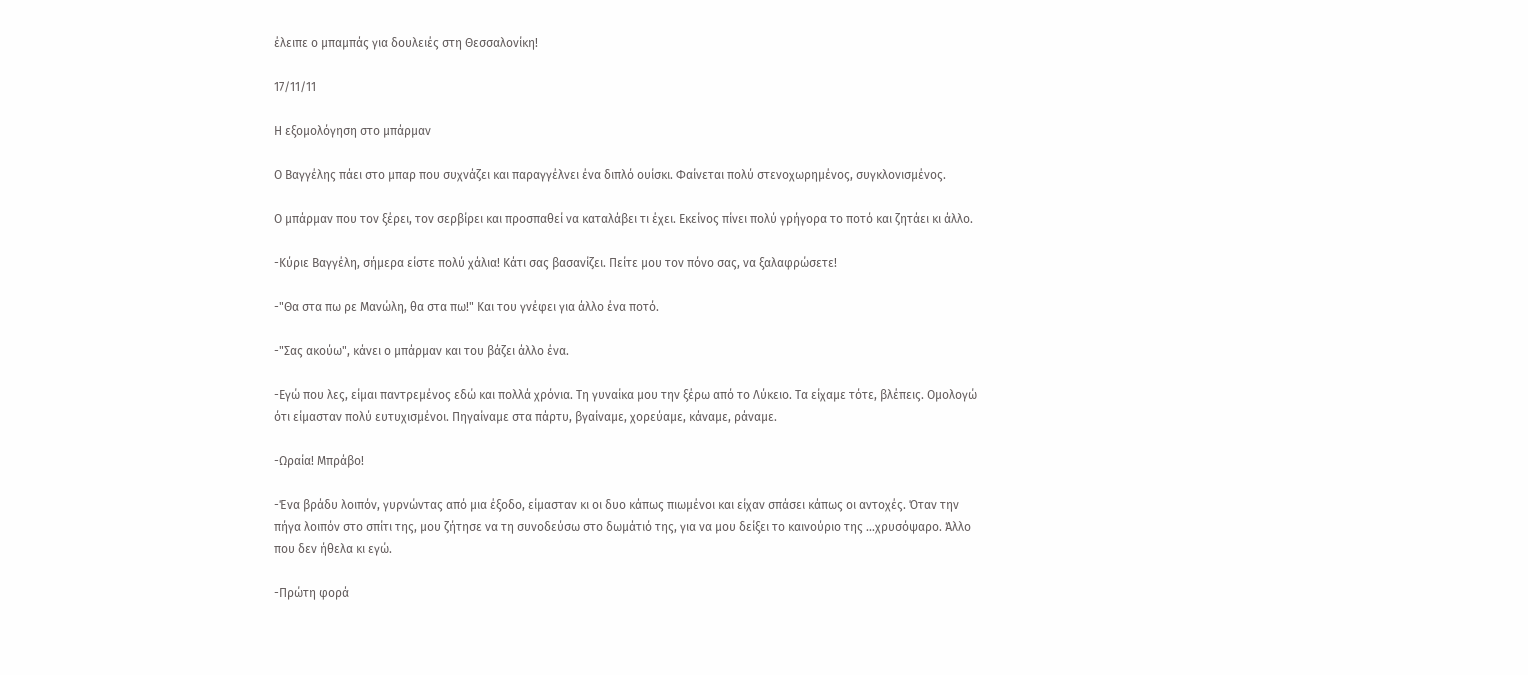έλειπε ο μπαμπάς για δουλειές στη Θεσσαλονίκη!

17/11/11

Η εξομολόγηση στο μπάρμαν

Ο Βαγγέλης πάει στο μπαρ που συχνάζει και παραγγέλνει ένα διπλό ουίσκι. Φαίνεται πολύ στενοχωρημένος, συγκλονισμένος.

Ο μπάρμαν που τον ξέρει, τον σερβίρει και προσπαθεί να καταλάβει τι έχει. Εκείνος πίνει πολύ γρήγορα το ποτό και ζητάει κι άλλο.

-Κύριε Βαγγέλη, σήμερα είστε πολύ χάλια! Κάτι σας βασανίζει. Πείτε μου τον πόνο σας, να ξαλαφρώσετε!

-"Θα στα πω ρε Μανώλη, θα στα πω!" Και του γνέφει για άλλο ένα ποτό.

-"Σας ακούω", κάνει ο μπάρμαν και του βάζει άλλο ένα.

-Εγώ που λες, είμαι παντρεμένος εδώ και πολλά χρόνια. Τη γυναίκα μου την ξέρω από το Λύκειο. Τα είχαμε τότε, βλέπεις. Ομολογώ ότι είμασταν πολύ ευτυχισμένοι. Πηγαίναμε στα πάρτυ, βγαίναμε, χορεύαμε, κάναμε, ράναμε.

-Ωραία! Μπράβο!

-Ένα βράδυ λοιπόν, γυρνώντας από μια έξοδο, είμασταν κι οι δυο κάπως πιωμένοι και είχαν σπάσει κάπως οι αντοχές. Όταν την πήγα λοιπόν στο σπίτι της, μου ζήτησε να τη συνοδεύσω στο δωμάτιό της, για να μου δείξει το καινούριο της ...χρυσόψαρο. Άλλο που δεν ήθελα κι εγώ.

-Πρώτη φορά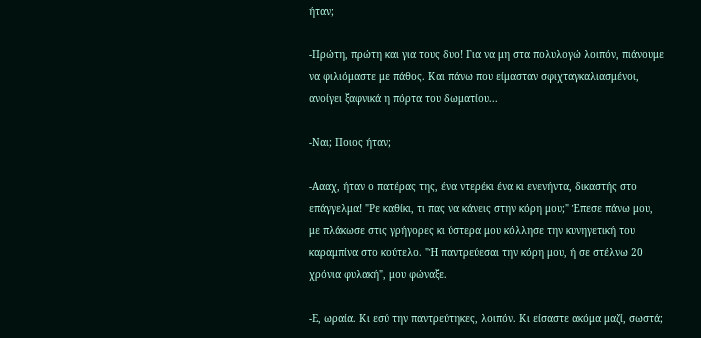ήταν;

-Πρώτη, πρώτη και για τους δυο! Για να μη στα πολυλογώ λοιπόν, πιάνουμε να φιλιόμαστε με πάθος. Και πάνω που είμασταν σφιχταγκαλιασμένοι, ανοίγει ξαφνικά η πόρτα του δωματίου...

-Ναι; Ποιος ήταν;

-Αααχ, ήταν ο πατέρας της, ένα ντερέκι ένα κι ενενήντα, δικαστής στο επάγγελμα! "Ρε καθίκι, τι πας να κάνεις στην κόρη μου;" Έπεσε πάνω μου, με πλάκωσε στις γρήγορες κι ύστερα μου κόλλησε την κυνηγετική του καραμπίνα στο κούτελο. "Ή παντρεύεσαι την κόρη μου, ή σε στέλνω 20 χρόνια φυλακή", μου φώναξε.

-Ε, ωραία. Κι εσύ την παντρεύτηκες, λοιπόν. Κι είσαστε ακόμα μαζί, σωστά;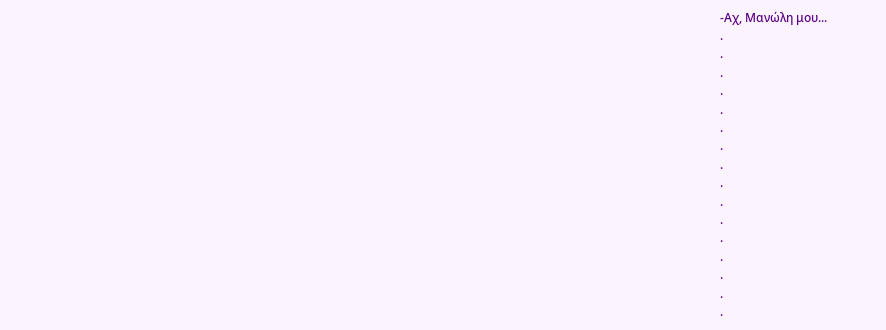-Αχ, Μανώλη μου...
.
.
.
.
.
.
.
.
.
.
.
.
.
.
.
.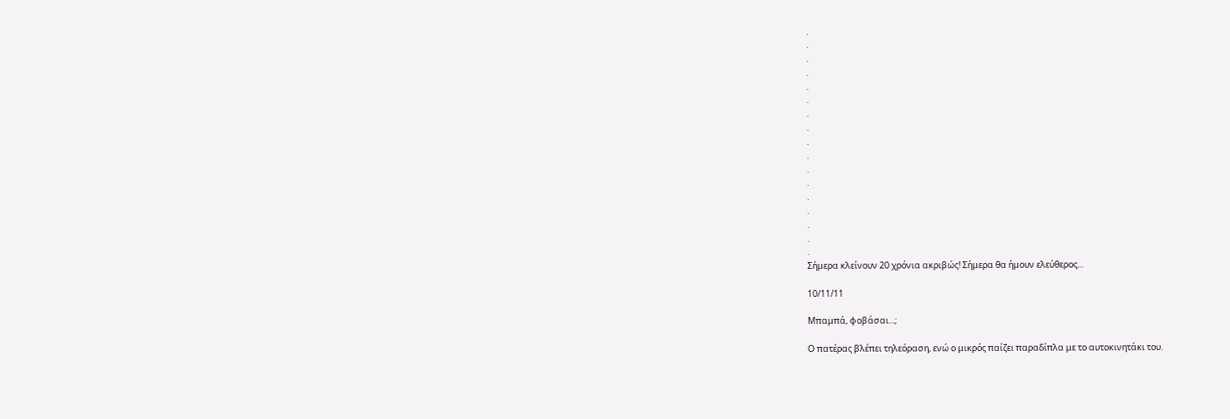.
.
.
.
.
.
.
.
.
.
.
.
.
.
.
.
.
Σήμερα κλείνουν 20 χρόνια ακριβώς! Σήμερα θα ήμουν ελεύθερος...

10/11/11

Μπαμπά, φοβάσαι...;

Ο πατέρας βλέπει τηλεόραση, ενώ ο μικρός παίζει παραδίπλα με το αυτοκινητάκι του.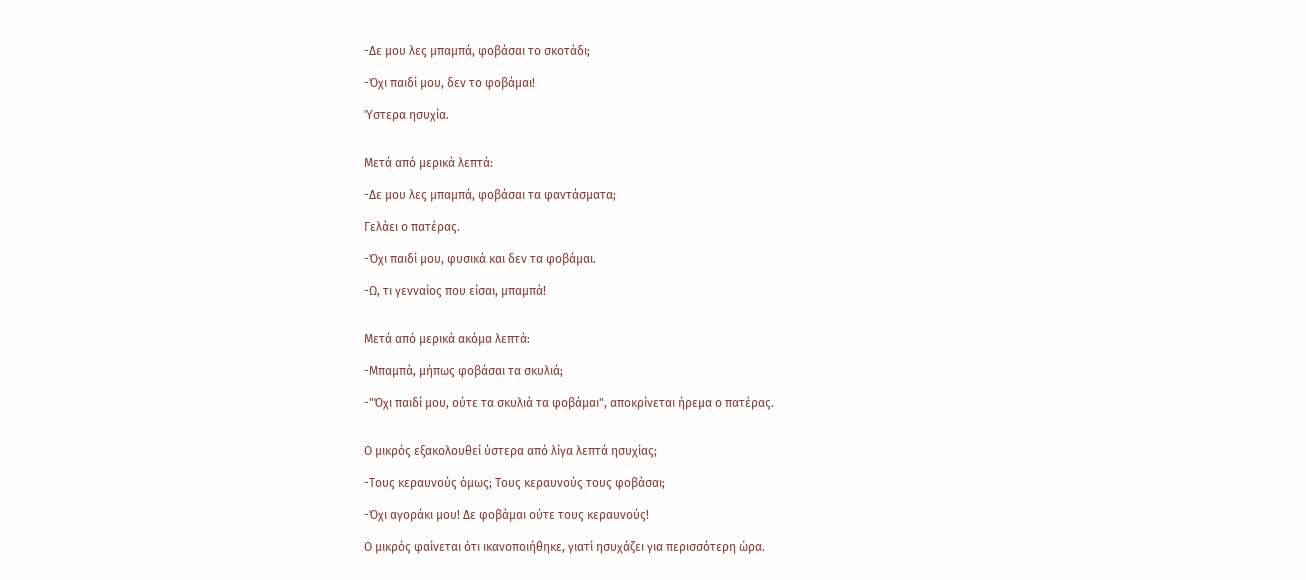-Δε μου λες μπαμπά, φοβάσαι το σκοτάδι;

-Όχι παιδί μου, δεν το φοβάμαι!

Ύστερα ησυχία.


Μετά από μερικά λεπτά:

-Δε μου λες μπαμπά, φοβάσαι τα φαντάσματα;

Γελάει ο πατέρας.

-Όχι παιδί μου, φυσικά και δεν τα φοβάμαι.

-Ω, τι γενναίος που είσαι, μπαμπά!


Μετά από μερικά ακόμα λεπτά:

-Μπαμπά, μήπως φοβάσαι τα σκυλιά;

-"Όχι παιδί μου, ούτε τα σκυλιά τα φοβάμαι", αποκρίνεται ήρεμα ο πατέρας.


Ο μικρός εξακολουθεί ύστερα από λίγα λεπτά ησυχίας;

-Τους κεραυνούς όμως; Τους κεραυνούς τους φοβάσαι;

-Όχι αγοράκι μου! Δε φοβάμαι ούτε τους κεραυνούς!

Ο μικρός φαίνεται ότι ικανοποιήθηκε, γιατί ησυχάζει για περισσότερη ώρα.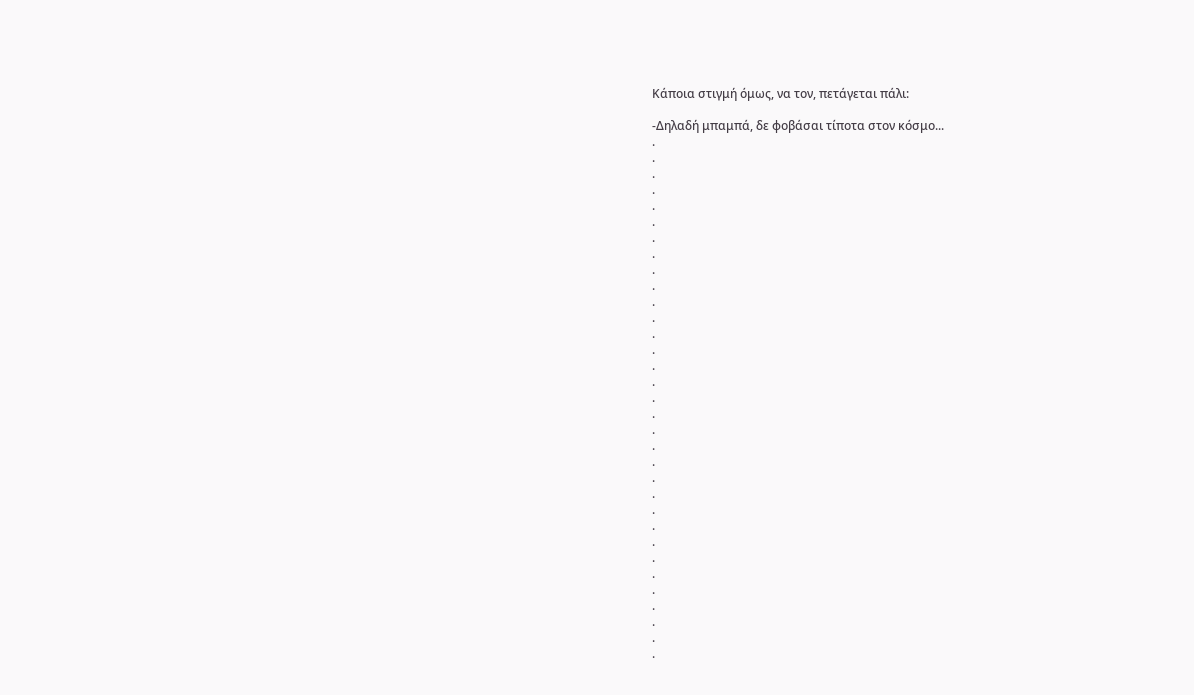Κάποια στιγμή όμως, να τον, πετάγεται πάλι:

-Δηλαδή μπαμπά, δε φοβάσαι τίποτα στον κόσμο...
.
.
.
.
.
.
.
.
.
.
.
.
.
.
.
.
.
.
.
.
.
.
.
.
.
.
.
.
.
.
.
.
.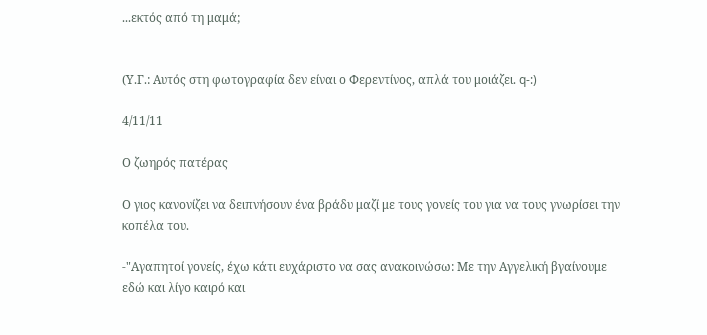...εκτός από τη μαμά;


(Υ.Γ.: Αυτός στη φωτογραφία δεν είναι ο Φερεντίνος, απλά του μοιάζει. q-:)

4/11/11

Ο ζωηρός πατέρας

Ο γιος κανονίζει να δειπνήσουν ένα βράδυ μαζί με τους γονείς του για να τους γνωρίσει την κοπέλα του.

-"Αγαπητοί γονείς, έχω κάτι ευχάριστο να σας ανακοινώσω: Με την Αγγελική βγαίνουμε εδώ και λίγο καιρό και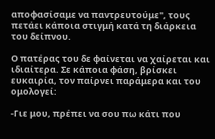αποφασίσαμε να παντρευτούμε", τους πετάει κάποια στιγμή κατά τη διάρκεια του δείπνου.

Ο πατέρας του δε φαίνεται να χαίρεται και ιδιαίτερα. Σε κάποια φάση, βρίσκει ευκαιρία, τον παίρνει παράμερα και του ομολογεί:

-Γιε μου, πρέπει να σου πω κάτι που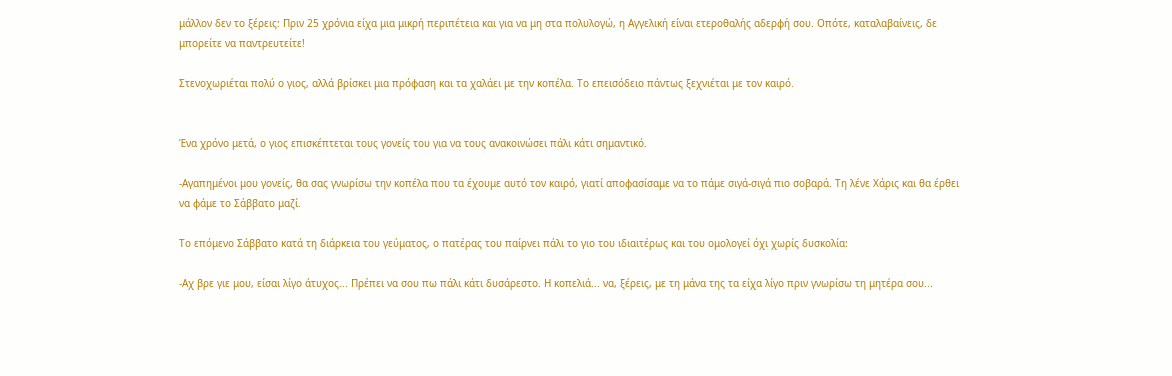μάλλον δεν το ξέρεις: Πριν 25 χρόνια είχα μια μικρή περιπέτεια και για να μη στα πολυλογώ, η Αγγελική είναι ετεροθαλής αδερφή σου. Οπότε, καταλαβαίνεις, δε μπορείτε να παντρευτείτε!

Στενοχωριέται πολύ ο γιος, αλλά βρίσκει μια πρόφαση και τα χαλάει με την κοπέλα. Το επεισόδειο πάντως ξεχνιέται με τον καιρό.


Ένα χρόνο μετά, ο γιος επισκέπτεται τους γονείς του για να τους ανακοινώσει πάλι κάτι σημαντικό.

-Αγαπημένοι μου γονείς, θα σας γνωρίσω την κοπέλα που τα έχουμε αυτό τον καιρό, γιατί αποφασίσαμε να το πάμε σιγά-σιγά πιο σοβαρά. Τη λένε Χάρις και θα έρθει να φάμε το Σάββατο μαζί.

Το επόμενο Σάββατο κατά τη διάρκεια του γεύματος, ο πατέρας του παίρνει πάλι το γιο του ιδιαιτέρως και του ομολογεί όχι χωρίς δυσκολία:

-Αχ βρε γιε μου, είσαι λίγο άτυχος... Πρέπει να σου πω πάλι κάτι δυσάρεστο. Η κοπελιά... να, ξέρεις, με τη μάνα της τα είχα λίγο πριν γνωρίσω τη μητέρα σου...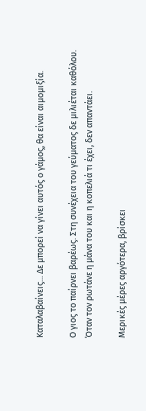Καταλαβαίνεις... Δε μπορεί να γίνει αυτός ο γάμος, θα είναι αιμομιξία.

Ο γιος το παίρνει βαρέως. Στη συνέχεια του γεύματος δε μιλιέται καθόλου. Όταν τον ρωτάνε η μάνα του και η κοπελιά τι έχει, δεν απαντάει.

Μερικές μέρες αργότερα, βρίσκει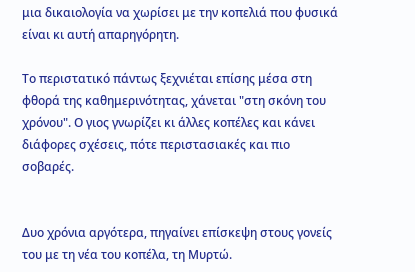μια δικαιολογία να χωρίσει με την κοπελιά που φυσικά είναι κι αυτή απαρηγόρητη.

Το περιστατικό πάντως ξεχνιέται επίσης μέσα στη φθορά της καθημερινότητας, χάνεται "στη σκόνη του χρόνου". Ο γιος γνωρίζει κι άλλες κοπέλες και κάνει διάφορες σχέσεις, πότε περιστασιακές και πιο σοβαρές.


Δυο χρόνια αργότερα, πηγαίνει επίσκεψη στους γονείς του με τη νέα του κοπέλα, τη Μυρτώ.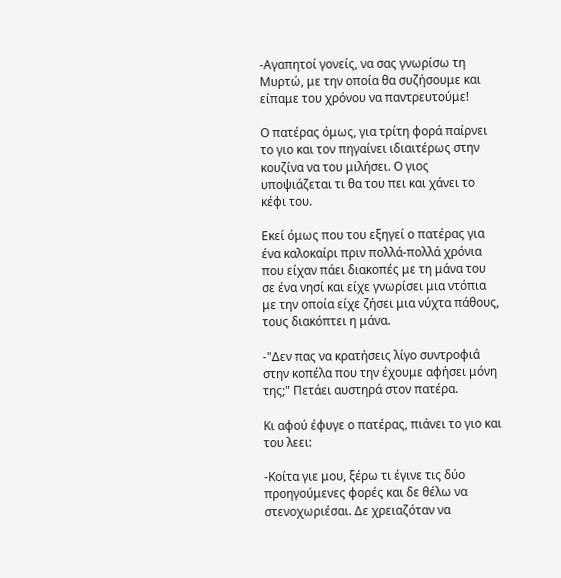-Αγαπητοί γονείς, να σας γνωρίσω τη Μυρτώ, με την οποία θα συζήσουμε και είπαμε του χρόνου να παντρευτούμε!

Ο πατέρας όμως, για τρίτη φορά παίρνει το γιο και τον πηγαίνει ιδιαιτέρως στην κουζίνα να του μιλήσει. Ο γιος υποψιάζεται τι θα του πει και χάνει το κέφι του.

Εκεί όμως που του εξηγεί ο πατέρας για ένα καλοκαίρι πριν πολλά-πολλά χρόνια που είχαν πάει διακοπές με τη μάνα του σε ένα νησί και είχε γνωρίσει μια ντόπια με την οποία είχε ζήσει μια νύχτα πάθους, τους διακόπτει η μάνα.

-"Δεν πας να κρατήσεις λίγο συντροφιά στην κοπέλα που την έχουμε αφήσει μόνη της;" Πετάει αυστηρά στον πατέρα.

Κι αφού έφυγε ο πατέρας, πιάνει το γιο και του λεει:

-Κοίτα γιε μου, ξέρω τι έγινε τις δύο προηγούμενες φορές και δε θέλω να στενοχωριέσαι. Δε χρειαζόταν να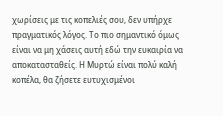χωρίσεις με τις κοπελιές σου, δεν υπήρχε πραγματικός λόγος. Το πιο σημαντικό όμως είναι να μη χάσεις αυτή εδώ την ευκαιρία να αποκατασταθείς. Η Μυρτώ είναι πολύ καλή κοπέλα, θα ζήσετε ευτυχισμένοι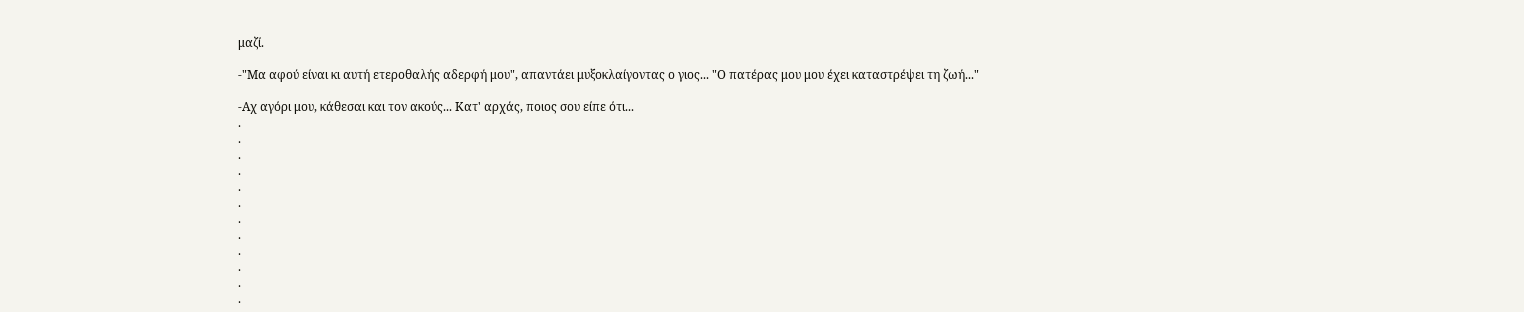μαζί.

-"Μα αφού είναι κι αυτή ετεροθαλής αδερφή μου", απαντάει μυξοκλαίγοντας ο γιος... "Ο πατέρας μου μου έχει καταστρέψει τη ζωή..."

-Αχ αγόρι μου, κάθεσαι και τον ακούς... Κατ' αρχάς, ποιος σου είπε ότι...
.
.
.
.
.
.
.
.
.
.
.
.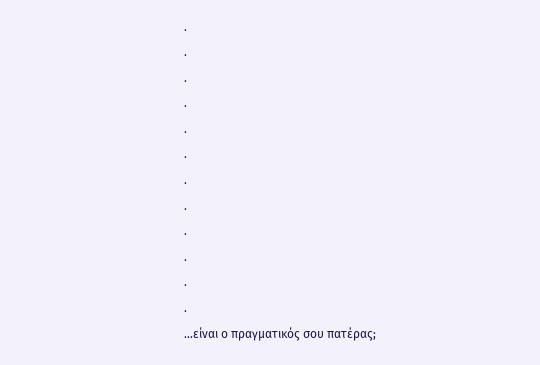.
.
.
.
.
.
.
.
.
.
.
.
...είναι ο πραγματικός σου πατέρας;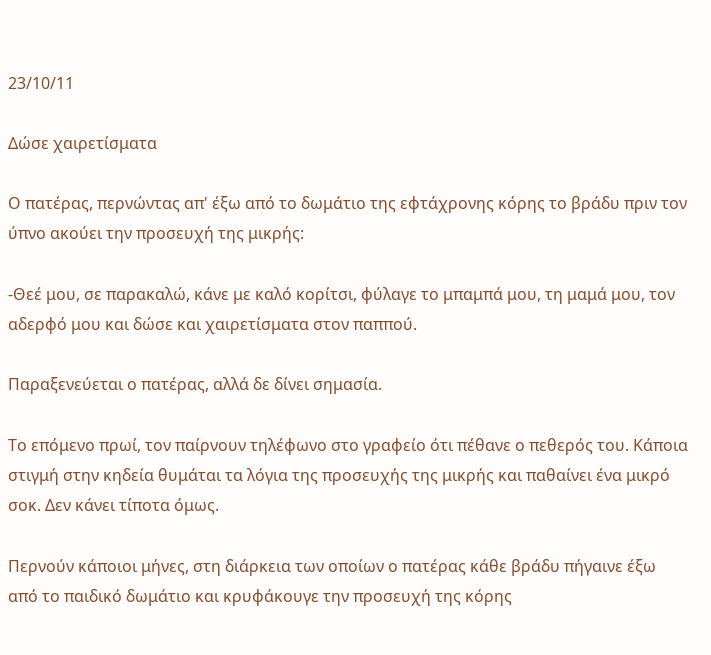23/10/11

Δώσε χαιρετίσματα

Ο πατέρας, περνώντας απ' έξω από το δωμάτιο της εφτάχρονης κόρης το βράδυ πριν τον ύπνο ακούει την προσευχή της μικρής:

-Θεέ μου, σε παρακαλώ, κάνε με καλό κορίτσι, φύλαγε το μπαμπά μου, τη μαμά μου, τον αδερφό μου και δώσε και χαιρετίσματα στον παππού.

Παραξενεύεται ο πατέρας, αλλά δε δίνει σημασία.

Το επόμενο πρωί, τον παίρνουν τηλέφωνο στο γραφείο ότι πέθανε ο πεθερός του. Κάποια στιγμή στην κηδεία θυμάται τα λόγια της προσευχής της μικρής και παθαίνει ένα μικρό σοκ. Δεν κάνει τίποτα όμως.

Περνούν κάποιοι μήνες, στη διάρκεια των οποίων ο πατέρας κάθε βράδυ πήγαινε έξω από το παιδικό δωμάτιο και κρυφάκουγε την προσευχή της κόρης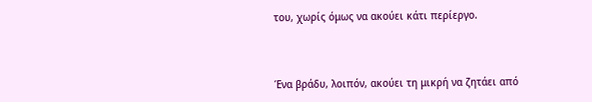του, χωρίς όμως να ακούει κάτι περίεργο.



Ένα βράδυ, λοιπόν, ακούει τη μικρή να ζητάει από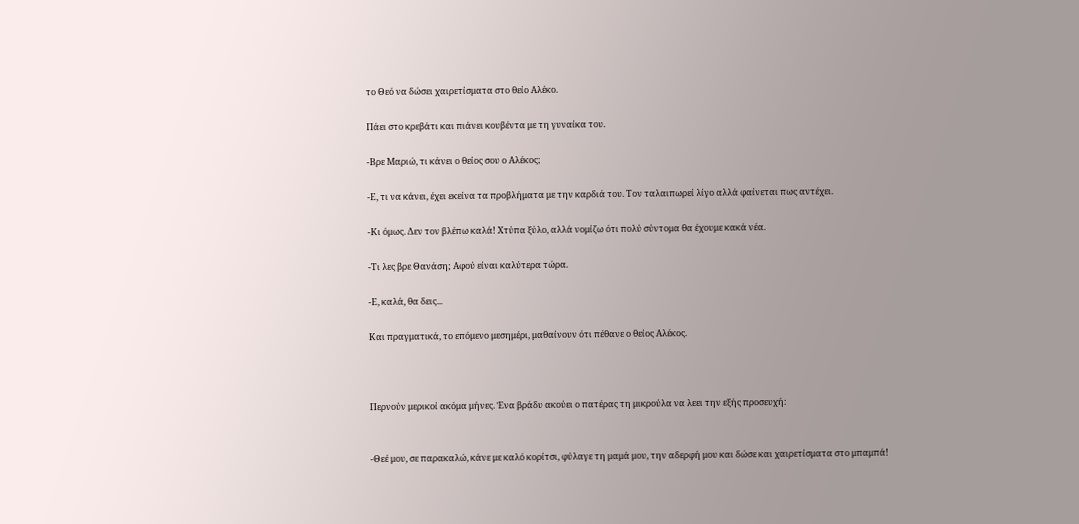το Θεό να δώσει χαιρετίσματα στο θείο Αλέκο.

Πάει στο κρεβάτι και πιάνει κουβέντα με τη γυναίκα του.

-Βρε Μαριώ, τι κάνει ο θείος σου ο Αλέκος;

-Ε, τι να κάνει, έχει εκείνα τα προβλήματα με την καρδιά του. Τον ταλαιπωρεί λίγο αλλά φαίνεται πως αντέχει.

-Κι όμως. Δεν τον βλέπω καλά! Χτύπα ξύλο, αλλά νομίζω ότι πολύ σύντομα θα έχουμε κακά νέα.

-Τι λες βρε Θανάση; Αφού είναι καλύτερα τώρα.

-Ε, καλά, θα δεις...

Και πραγματικά, το επόμενο μεσημέρι, μαθαίνουν ότι πέθανε ο θείος Αλέκος.



Περνούν μερικοί ακόμα μήνες. Ένα βράδυ ακούει ο πατέρας τη μικρούλα να λεει την εξής προσευχή:


-Θεέ μου, σε παρακαλώ, κάνε με καλό κορίτσι, φύλαγε τη μαμά μου, την αδερφή μου και δώσε και χαιρετίσματα στο μπαμπά!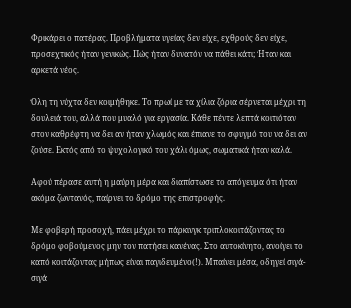Φρικάρει ο πατέρας. Προβλήματα υγείας δεν είχε, εχθρούς δεν είχε, προσεχτικός ήταν γενικώς. Πώς ήταν δυνατόν να πάθει κάτι; Ήταν και αρκετά νέος.

Όλη τη νύχτα δεν κοιμήθηκε. Το πρωί με τα χίλια ζόρια σέρνεται μέχρι τη δουλειά του, αλλά που μυαλό για εργασία. Κάθε πέντε λεπτά κοιτιόταν στον καθρέφτη να δει αν ήταν χλωμός και έπιανε το σφυγμό του να δει αν ζούσε. Εκτός από το ψυχολογικό του χάλι όμως, σωματικά ήταν καλά.

Αφού πέρασε αυτή η μαύρη μέρα και διαπίστωσε το απόγευμα ότι ήταν ακόμα ζωντανός, παίρνει το δρόμο της επιστροφής.

Με φοβερή προσοχή, πάει μέχρι το πάρκινγκ τριπλοκοιτάζοντας το δρόμο φοβούμενος μην τον πατήσει κανένας. Στο αυτοκίνητο, ανοίγει το καπό κοιτάζοντας μήπως είναι παγιδευμένο(!). Μπαίνει μέσα, οδηγεί σιγά-σιγά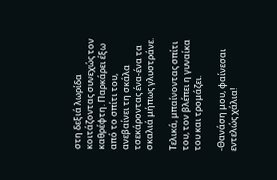στη δεξιά λωρίδα κοιτάζοντας συνεχώς τον καθρέφτη. Παρκάρει έξω από το σπίτι του, ανεβαίνει τη σκάλα τσεκάροντας ένα-ένα τα σκαλιά μήπως γλυστράνε.

Τελικά, μπαίνοντας σπίτι του, τον βλέπει η γυναίκα του και τρομάζει.

-Θανάση μου, φαίνεσαι εντελώς χάλια!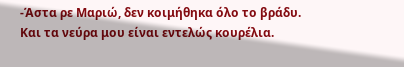-Άστα ρε Μαριώ, δεν κοιμήθηκα όλο το βράδυ. Και τα νεύρα μου είναι εντελώς κουρέλια.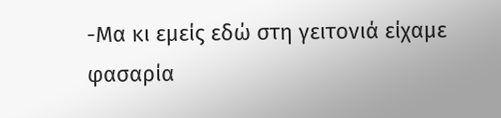-Μα κι εμείς εδώ στη γειτονιά είχαμε φασαρία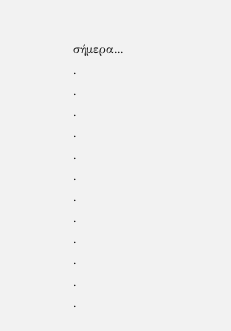σήμερα...
.
.
.
.
.
.
.
.
.
.
.
.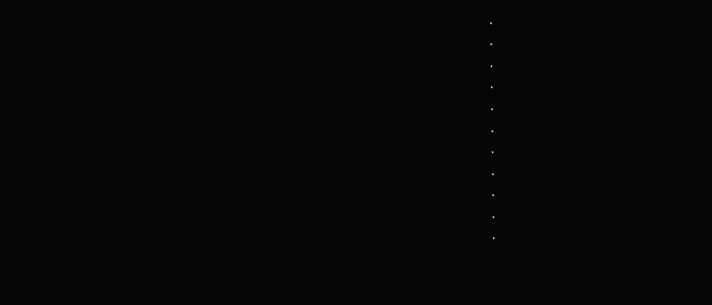.
.
.
.
.
.
.
.
.
.
.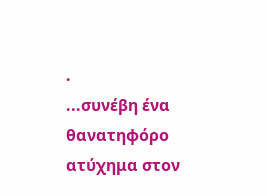.
...συνέβη ένα θανατηφόρο ατύχημα στον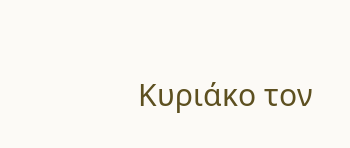Κυριάκο τον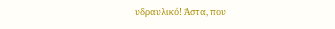υδραυλικό! Άστα, που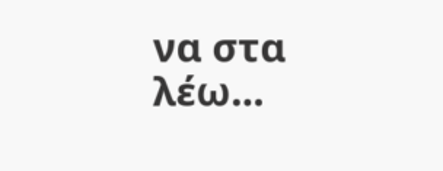να στα λέω...